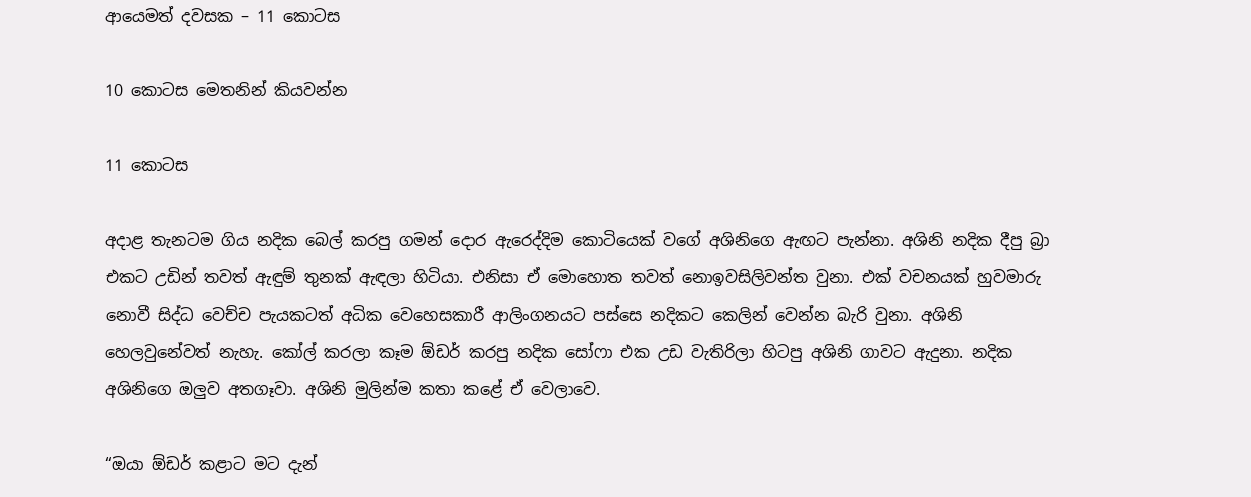ආයෙමත් දවසක – 11 කොටස

10 කොටස මෙතනින් කියවන්න

11 කොටස

අදාළ තැනටම ගිය නදික බෙල් කරපු ගමන් දොර ඇරෙද්දිම කොටියෙක් වගේ අශිනිගෙ ඇඟට පැන්නා. අශිනි නදික දීපු බ්‍රා එකට උඩින් තවත් ඇඳුම් තුනක් ඇඳලා හිටියා. එනිසා ඒ මොහොත තවත් නොඉවසිලිවන්ත වුනා. එක් වචනයක් හුවමාරු නොවී සිද්ධ වෙච්ච පැයකටත් අධික වෙහෙසකාරී ආලිංගනයට පස්සෙ නදිකට කෙලින් වෙන්න බැරි වුනා. අශිනි හෙලවුනේවත් නැහැ. කෝල් කරලා කෑම ඕඩර් කරපු නදික සෝෆා එක උඩ වැතිරිලා හිටපු අශිනි ගාවට ඇදුනා. නදික අශිනිගෙ ඔලුව අතගෑවා. අශිනි මුලින්ම කතා කළේ ඒ වෙලාවෙ.

“ඔයා ඕඩර් කළාට මට දැන්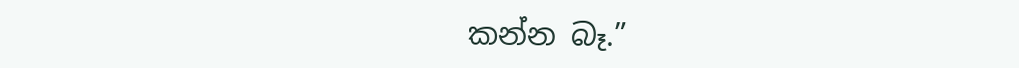කන්න බෑ.”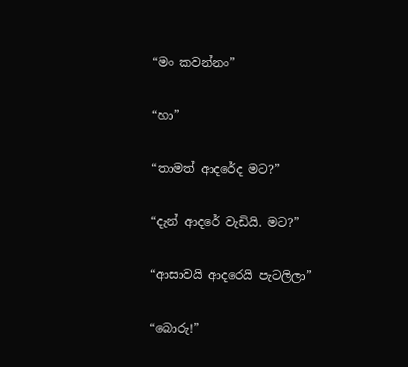“මං කවන්නං”

“හා”

“තාමත් ආදරේද මට?”

“දැන් ආදරේ වැඩියි. මට?”

“ආසාවයි ආදරෙයි පැටලිලා”

“බොරු!”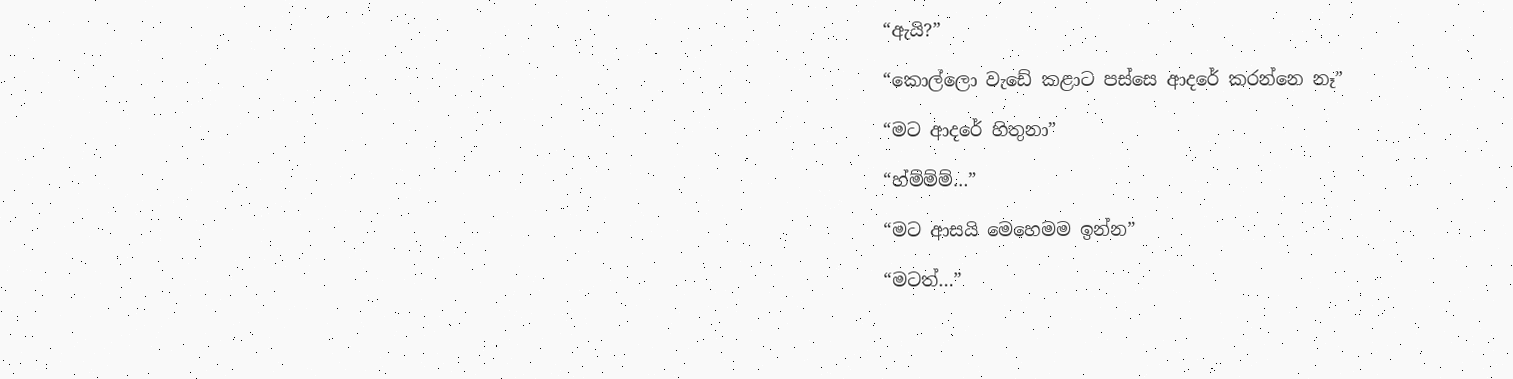“ඇයි?”

“කොල්ලො වැඩේ කළාට පස්සෙ ආදරේ කරන්නෙ නෑ”

“මට ආදරේ හිතුනා”

“හ්ම්ම්ම්…”

“මට ආසයි මෙහෙමම ඉන්න”

“මටත්…”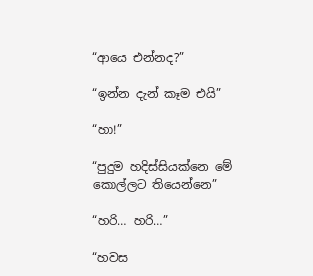“ආයෙ එන්නද?”

“ඉන්න දැන් කෑම එයි”

“හා!”

“පුදුම හදිස්සියක්නෙ මේ කොල්ලට තියෙන්නෙ”

“හරි… හරි…”

“හවස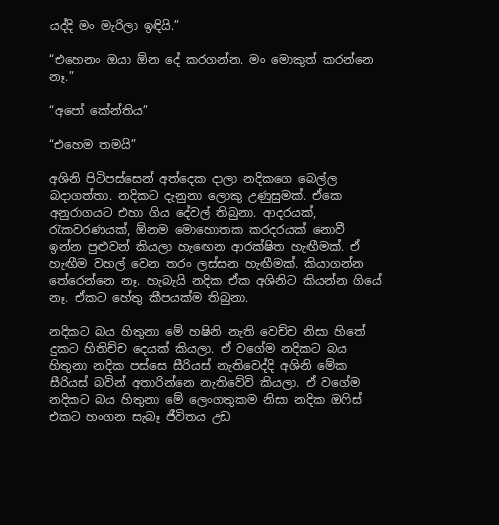යද්දි මං මැරිලා ඉඳියි.”

“එහෙනං ඔයා ඕන දේ කරගන්න. මං මොකුත් කරන්නෙ නෑ.”

“අපෝ කේන්තිය”

“එහෙම තමයි”

අශිනි පිටිපස්සෙන් අත්දෙක දාලා නදිකගෙ බෙල්ල බදාගත්තා. නදිකට දැනුනා ලොකු උණුසුමක්. ඒකෙ අනුරාගයට එහා ගිය දේවල් තිබුනා. ආදරයක්, රැකවරණයක්, ඕනම මොහොතක කරදරයක් නොවී ඉන්න පුළුවන් කියලා හැඟෙන ආරක්ෂිත හැඟීමක්. ඒ හැඟීම වහල් වෙන තරං ලස්සන හැඟීමක්. කියාගන්න තේරෙන්නෙ නෑ. හැබැයි නදික ඒක අශිනිට කියන්න ගියේ නෑ. ඒකට හේතු කීපයක්ම තිබුනා.

නදිකට බය හිතුනා මේ හෂිනි නැති වෙච්ච නිසා හිතේ දුකට හිතිච්ච දෙයක් කියලා. ඒ වගේම නදිකට බය හිතුනා නදික පස්සෙ සීරියස් නැතිවෙද්දි අශිනි මේක සීරියස් බවින් අතාරින්නෙ නැතිවේවි කියලා. ඒ වගේම නදිකට බය හිතුනා මේ ලෙංගතුකම නිසා නදික ඔෆිස් එකට හංගන සැබෑ ජීවිතය උඩ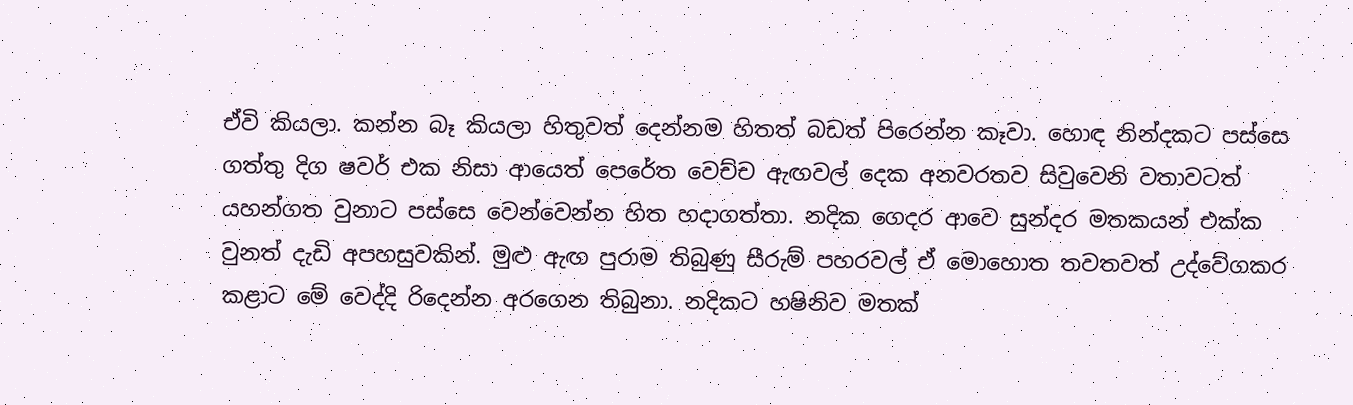ඒවි කියලා. කන්න බෑ කියලා හිතුවත් දෙන්නම හිතත් බඩත් පිරෙන්න කෑවා. හොඳ නින්දකට පස්සෙ ගත්තු දිග ෂවර් එක නිසා ආයෙත් පෙරේත වෙච්ච ඇඟවල් දෙක අනවරතව සිවුවෙනි වතාවටත් යහන්ගත වුනාට පස්සෙ වෙන්වෙන්න හිත හදාගත්තා. නදික ගෙදර ආවෙ සුන්දර මතකයන් එක්ක වුනත් දැඩි අපහසුවකින්. මුළු ඇඟ පුරාම තිබුණු සීරුම් පහරවල් ඒ මොහොත තවතවත් උද්වේගකර කළාට මේ වෙද්දි රිදෙන්න අරගෙන තිබුනා. නදිකට හෂිනිව මතක්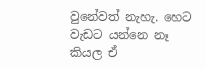වුනේවත් නැහැ. හෙට වැඩට යන්නෙ නෑ කියල ඒ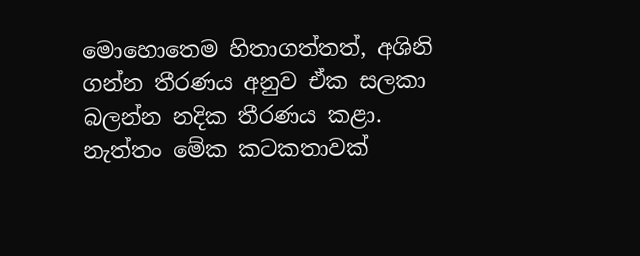මොහොතෙම හිතාගත්තත්, අශිනි ගන්න තීරණය අනුව ඒක සලකා බලන්න නදික තීරණය කළා. නැත්තං මේක කටකතාවක්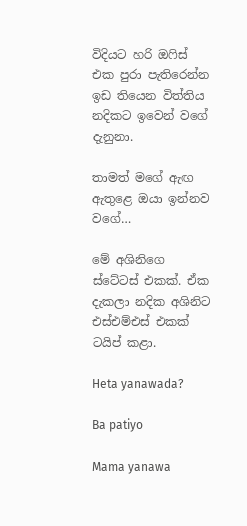විදියට හරි ඔෆිස් එක පුරා පැතිරෙන්න ඉඩ තියෙන විත්තිය නදිකට ඉවෙන් වගේ දැනුනා.

තාමත් මගේ ඇඟ ඇතුළෙ ඔයා ඉන්නව වගේ…

මේ අශිනිගෙ ස්ටේටස් එකක්. ඒක දැකලා නදික අශිනිට එස්එම්එස් එකක් ටයිප් කළා.

Heta yanawada?

Ba patiyo

Mama yanawa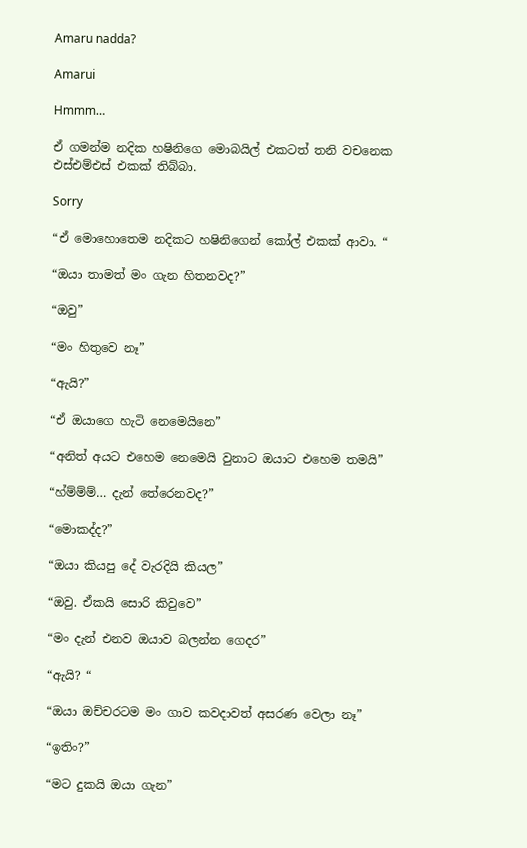Amaru nadda?

Amarui

Hmmm…

ඒ ගමන්ම නදික හෂිනිගෙ මොබයිල් එකටත් තනි වචනෙක එස්එම්එස් එකක් තිබ්බා.

Sorry

“ඒ මොහොතෙම නදිකට හෂිනිගෙන් කෝල් එකක් ආවා. “

“ඔයා තාමත් මං ගැන හිතනවද?”

“ඔවු”

“මං හිතුවෙ නෑ”

“ඇයි?”

“ඒ ඔයාගෙ හැටි නෙමෙයිනෙ”

“අනිත් අයට එහෙම නෙමෙයි වුනාට ඔයාට එහෙම තමයි”

“හ්ම්ම්ම්… දැන් තේරෙනවද?”

“මොකද්ද?”

“ඔයා කියපු දේ වැරදියි කියල”

“ඔවු. ඒකයි සොරි කිවුවෙ”

“මං දැන් එනව ඔයාව බලන්න ගෙදර”

“ඇයි? “

“ඔයා ඔච්චරටම මං ගාව කවදාවත් අසරණ වෙලා නෑ”

“ඉතිං?”

“මට දුකයි ඔයා ගැන”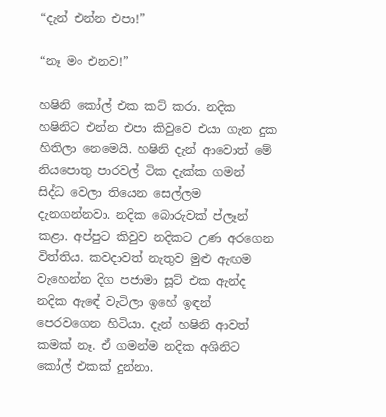“දැන් එන්න එපා!”

“නෑ මං එනව!”

හෂිනි කෝල් එක කට් කරා. නදික හෂිනිට එන්න එපා කිවුවෙ එයා ගැන දුක හිතිලා නෙමෙයි. හෂිනි දැන් ආවොත් මේ නියපොතු පාරවල් ටික දැක්ක ගමන් සිද්ධ වෙලා තියෙන සෙල්ලම දැනගන්නවා. නදික බොරුවක් ප්ලෑන් කළා. අප්පුට කිවුව නදිකට උණ අරගෙන විත්තිය. කවදාවත් නැතුව මුළු ඇඟම වැහෙන්න දිග පජාමා සූට් එක ඇන්ද නදික ඇඳේ වැටිලා ඉහේ ඉඳන් පෙරවගෙන හිටියා. දැන් හෂිනි ආවත් කමක් නෑ. ඒ ගමන්ම නදික අශිනිට කෝල් එකක් දුන්නා.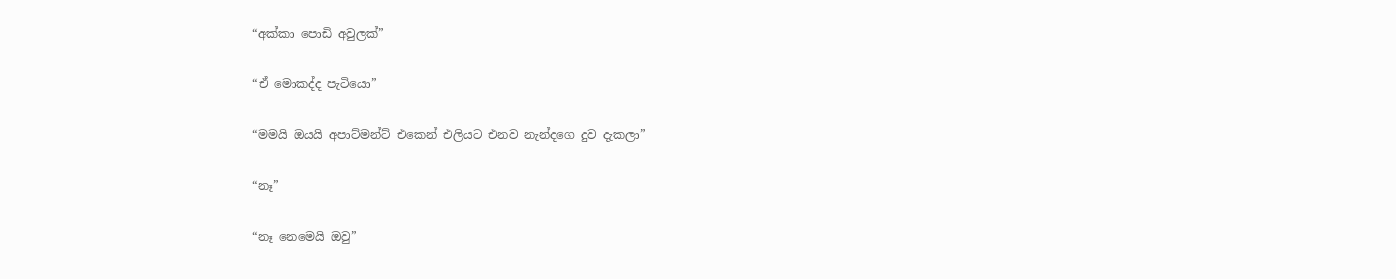“අක්කා පොඩි අවුලක්”

“ඒ මොකද්ද පැටියො”

“මමයි ඔයයි අපාට්මන්ට් එකෙන් එලියට එනව නැන්දගෙ දුව දැකලා”

“නෑ”

“නෑ නෙමෙයි ඔවු”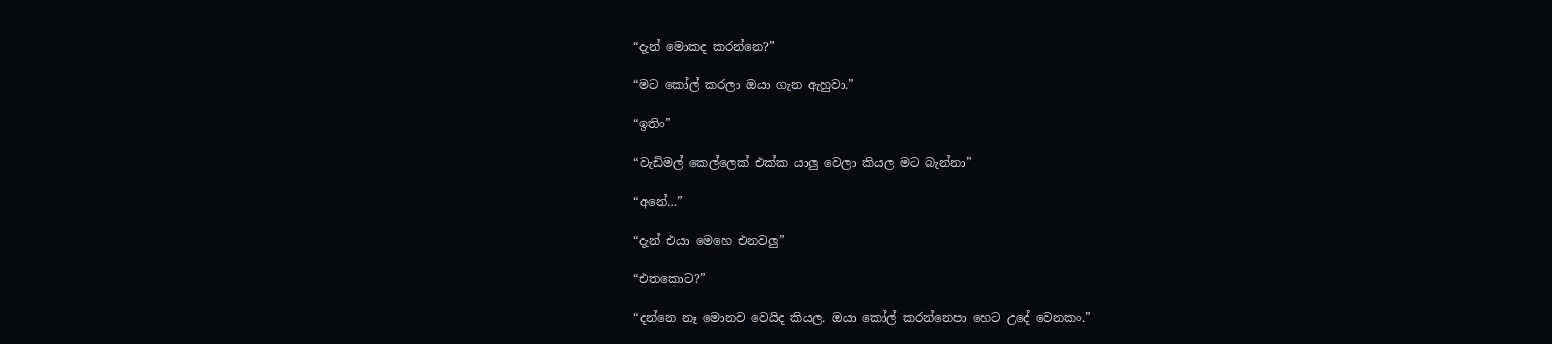“දැන් මොකද කරන්නෙ?”

“මට කෝල් කරලා ඔයා ගැන ඇහුවා.”

“ඉතිං”

“වැඩිමල් කෙල්ලෙක් එක්ක යාලු වෙලා කියල මට බැන්නා”

“අනේ…”

“දැන් එයා මෙහෙ එනවලු”

“එතකොට?”

“දන්නෙ නෑ මොනව වෙයිද කියල. ඔයා කෝල් කරන්නෙපා හෙට උදේ වෙනකං.”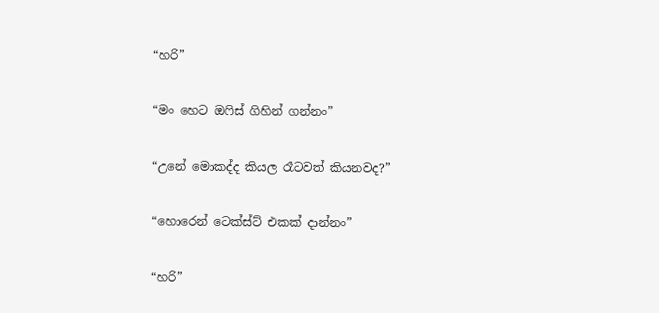“හරි”

“මං හෙට ඔෆිස් ගිහින් ගන්නං”

“උනේ මොකද්ද කියල රෑටවත් කියනවද?”

“හොරෙන් ටෙක්ස්ට් එකක් දාන්නං”

“හරි”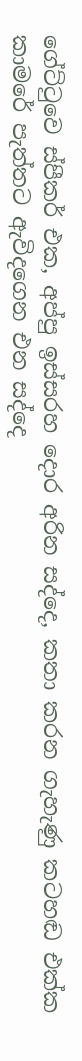ගේට්ටුවෙ ස්පීකර් එක, අප්පු ඉස්සරහ දොර අරින සද්දෙ, කතා කරන ගැහැණු කටහඬ එක්ක කාමරේ පැත්තට ඇවිදගෙන එන සද්දෙ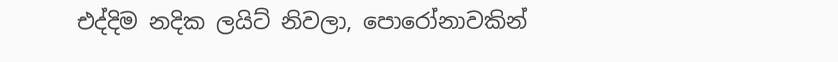එද්දිම නදික ලයිට් නිවලා, පොරෝනාවකින්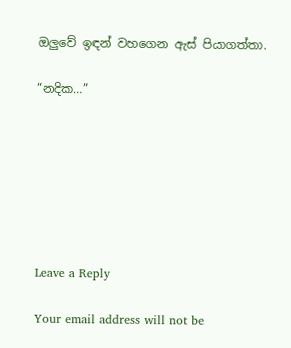ඔලුවේ ඉඳන් වහගෙන ඇස් පියාගත්තා.

“නදික…”







Leave a Reply

Your email address will not be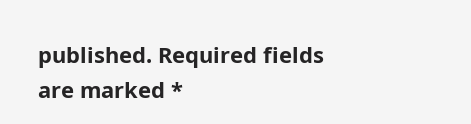published. Required fields are marked *